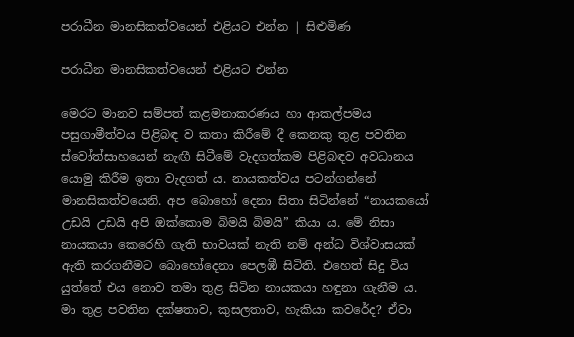පරාධීන මානසිකත්වයෙන් එළියට එන්න | සිළුමිණ

පරාධීන මානසිකත්වයෙන් එළියට එන්න

මෙරට මානව සම්පත් කළමනාකරණය හා ආකල්පමය පසුගාමීත්වය පිළිබඳ ව කතා කිරීමේ දී කෙනකු තුළ පවතින ස්වෝත්සාහයෙන් නැඟී සිටීමේ වැදගත්කම පිළිබඳව අවධානය යොමු කිරීම ඉතා වැදගත් ය. නායකත්වය පටන්ගන්නේ මානසිකත්වයෙනි. අප බොහෝ දෙනා සිතා සිටින්නේ “නායකයෝ උඩයි උඩයි අපි ඔක්කොම බිමයි බිමයි” කියා ය. මේ නිසා නායකයා කෙරෙහි ගැති භාවයක් නැති නම් අන්ධ විශ්වාසයක් ඇති කරගනීමට බොහෝදෙනා පෙලඹී සිටිති. එහෙත් සිදු විය යුත්තේ එය නොව තමා තුළ සිටින නායකයා හඳුනා ගැනීම ය. මා තුළ පවතින දක්ෂතාව, කුසලතාව, හැකියා කවරේද? ඒවා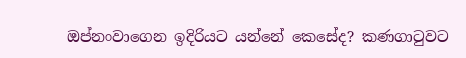ඔප්නංවාගෙන ඉදිරියට යන්නේ කෙසේද? කණගාටුවට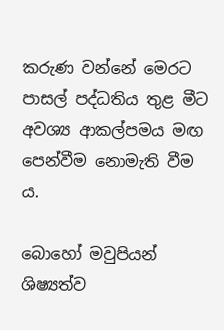කරුණ වන්නේ මෙරට පාසල් පද්ධතිය තුළ මීට අවශ්‍ය ආකල්පමය මඟ පෙන්වීම නොමැති වීම ය.

බොහෝ මවුපියන් ශිෂ්‍යත්ව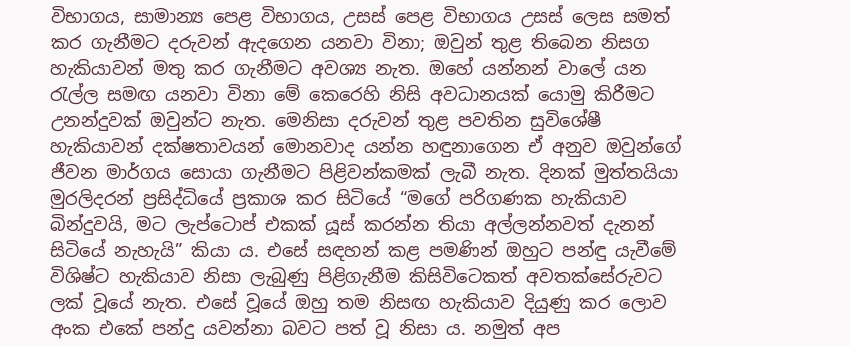විභාගය, සාමාන්‍ය පෙළ විභාගය, උසස් පෙළ විභාගය උසස් ලෙස සමත් කර ගැනීමට දරුවන් ඇදගෙන යනවා විනා; ඔවුන් තුළ තිබෙන නිසග හැකියාවන් මතු කර ගැනීමට අවශ්‍ය නැත. ඔහේ යන්නන් වාලේ යන රැල්ල සමඟ යනවා විනා මේ කෙරෙහි නිසි අවධානයක් යොමු කිරීමට උනන්දුවක් ඔවුන්ට නැත. මෙනිසා දරුවන් තුළ පවතින සුවිශේෂී හැකියාවන් දක්ෂතාවයන් මොනවාද යන්න හඳුනාගෙන ඒ අනුව ඔවුන්ගේ ජීවන මාර්ගය සොයා ගැනීමට පිළිවන්කමක් ලැබී නැත. දිනක් මුත්තයියා මුරලිදරන් ප්‍රසිද්ධියේ ප්‍රකාශ කර සිටියේ “මගේ පරිගණක හැකියාව බින්දුවයි, මට ලැප්ටොප් එකක් යූස් කරන්න තියා අල්ලන්නවත් දැනන් සිටියේ නැහැයි” කියා ය. එසේ සඳහන් කළ පමණින් ඔහුට පන්ඳු යැවීමේ විශිෂ්ට හැකියාව නිසා ලැබුණු පිළිගැනීම කිසිවිටෙකත් අවතක්සේරුවට ලක් වූයේ නැත. එසේ වූයේ ඔහු තම නිසඟ හැකියාව දියුණු කර ලොව අංක එකේ පන්දු යවන්නා බවට පත් වූ නිසා ය. නමුත් අප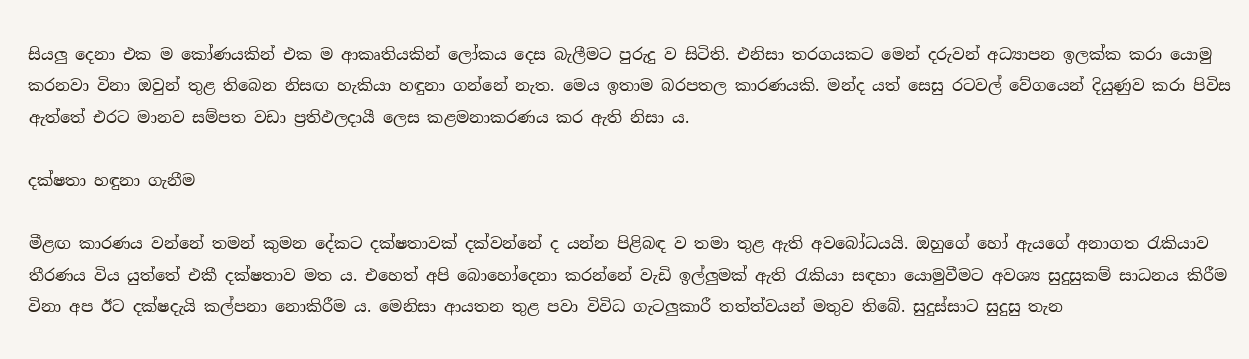සියලු දෙනා එක ම කෝණයකින් එක ම ආකෘතියකින් ලෝකය දෙස බැලීමට පුරුදු ව සිටිති. එනිසා තරගයකට මෙන් දරුවන් අධ්‍යාපන ඉලක්ක කරා යොමු කරනවා විනා ඔවුන් තුළ තිබෙන නිසඟ හැකියා හඳුනා ගන්නේ නැත. මෙය ඉතාම බරපතල කාරණයකි. මන්ද යත් සෙසු රටවල් වේගයෙන් දියුණුව කරා පිවිස ඇත්තේ එරට මානව සම්පත වඩා ප්‍රතිඵලදායී ලෙස කළමනාකරණය කර ඇති නිසා ය.

දක්ෂතා හඳුනා ගැනීම

මීළඟ කාරණය වන්නේ තමන් කුමන දේකට දක්ෂතාවක් දක්වන්නේ ද යන්න පිළිබඳ ව තමා තුළ ඇති අවබෝධයයි. ඔහුගේ හෝ ඇයගේ අනාගත රැකියාව තීරණය විය යුත්තේ එකී දක්ෂතාව මත ය. එහෙත් අපි බොහෝදෙනා කරන්නේ වැඩි ඉල්ලුමක් ඇති රැකියා සඳහා යොමුවීමට අවශ්‍ය සුදුසුකම් සාධනය කිරීම විනා අප ඊට දක්ෂදැයි කල්පනා නොකිරීම ය. මෙනිසා ආයතන තුළ පවා විවිධ ගැටලුකාරී තත්ත්වයන් මතුව තිබේ. සුදුස්සාට සුදුසු තැන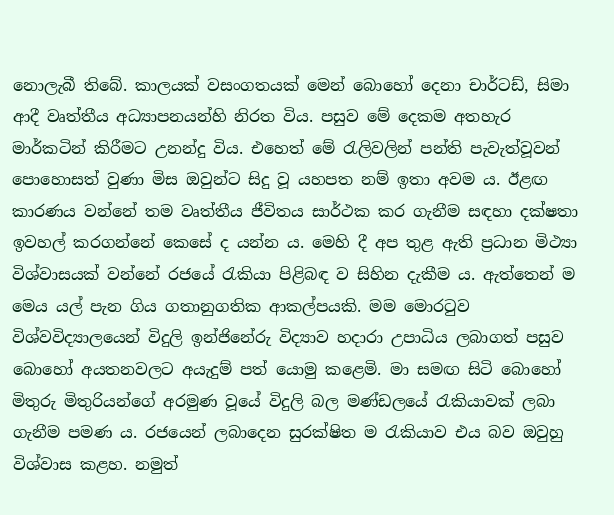නොලැබී තිබේ. කාලයක් වසංගතයක් මෙන් බොහෝ දෙනා චාර්ටඩ්, සිමා ආදී වෘත්තීය අධ්‍යාපනයන්හි නිරත විය. පසුව මේ දෙකම අතහැර මාර්කටින් කිරීමට උනන්දු විය. එහෙත් මේ රැලිවලින් පන්ති පැවැත්වූවන් පොහොසත් වුණා මිස ඔවුන්ට සිදු වූ යහපත නම් ඉතා අවම ය. ඊළඟ කාරණය වන්නේ තම වෘත්තීය ජීවිතය සාර්ථක කර ගැනීම සඳහා දක්ෂතා ඉවහල් කරගන්නේ කෙසේ ද යන්න ය. මෙහි දී අප තුළ ඇති ප්‍රධාන මිථ්‍යා විශ්වාසයක් වන්නේ රජයේ රැකියා පිළිබඳ ව සිහින දැකීම ය. ඇත්තෙන් ම මෙය යල් පැන ගිය ගතානුගතික ආකල්පයකි. මම මොරටුව විශ්වවිද්‍යාලයෙන් විදුලි ඉන්ජිනේරු විද්‍යාව හදාරා උපාධිය ලබාගත් පසුව බොහෝ අයතනවලට අයැදුම් පත් යොමු කළෙමි. මා සමඟ සිටි බොහෝ මිතුරු මිතුරියන්ගේ අරමුණ වූයේ විදුලි බල මණ්ඩලයේ රැකියාවක් ලබා ගැනීම පමණ ය. රජයෙන් ලබාදෙන සුරක්ෂිත ම රැකියාව එය බව ඔවුහු විශ්වාස කළහ. නමුත්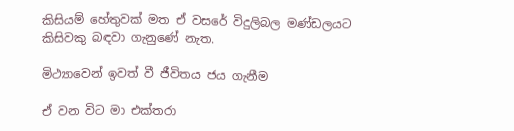කිසියම් හේතුවක් මත ඒ වසරේ විදුලිබල මණ්ඩලයට කිසිවකු බඳවා ගැනුණේ නැත.

මිථ්‍යාවෙන් ඉවත් වී ජීවිතය ජය ගැනීම

ඒ වන විට මා එක්තරා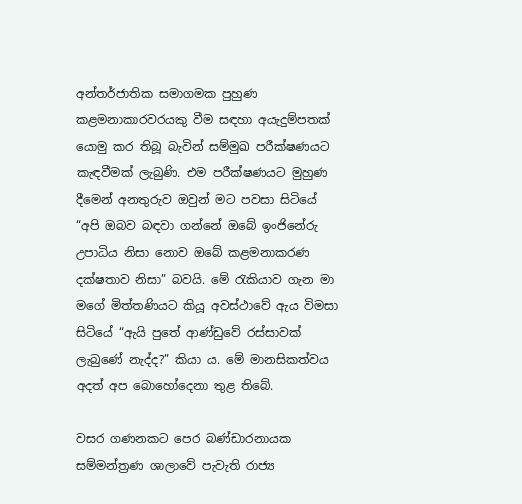අන්තර්ජාතික සමාගමක පුහුණ කළමනාකාරවරයකු වීම සඳහා අයැදුම්පතක් යොමු කර තිබූ බැවින් සම්මුඛ පරීක්ෂණයට කැඳවීමක් ලැබුණි. එම පරීක්ෂණයට මුහුණ දීමෙන් අනතුරුව ඔවුන් මට පවසා සිටියේ “අපි ඔබව බඳවා ගන්නේ ඔබේ ඉංජිනේරු උපාධිය නිසා නොව ඔබේ කළමනාකරණ දක්ෂතාව නිසා” බවයි. මේ රැකියාව ගැන මා මගේ මිත්තණියට කියූ අවස්ථාවේ ඇය විමසා සිටියේ “ඇයි පුතේ ආණ්ඩුවේ රස්සාවක් ලැබුණේ නැද්ද?” කියා ය. මේ මානසිකත්වය අදත් අප බොහෝදෙනා තුළ තිබේ.

වසර ගණනකට පෙර බණ්ඩාරනායක සම්මන්ත්‍රණ ශාලාවේ පැවැති රාජ්‍ය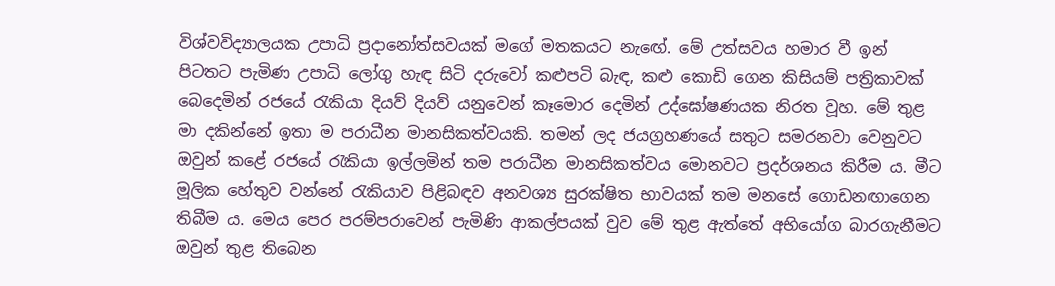විශ්වවිද්‍යාලයක උපාධි ප්‍රදානෝත්සවයක් මගේ මතකයට නැඟේ. මේ උත්සවය හමාර වී ඉන් පිටතට පැමිණ උපාධි ලෝගු හැඳ සිටි දරුවෝ කළුපටි බැඳ, කළු කොඩි ගෙන කිසියම් පත්‍රිකාවක් බෙදෙමින් රජයේ රැකියා දියව් දියව් යනුවෙන් කෑමොර දෙමින් උද්ඝෝෂණයක නිරත වූහ. මේ තුළ මා දකින්නේ ඉතා ම පරාධීන මානසිකත්වයකි. තමන් ලද ජයග්‍රහණයේ සතුට සමරනවා වෙනුවට ඔවුන් කළේ රජයේ රැකියා ඉල්ලමින් තම පරාධීන මානසිකත්වය මොනවට ප්‍රදර්ශනය කිරීම ය. මීට මූලික හේතුව වන්නේ රැකියාව පිළිබඳව අනවශ්‍ය සුරක්ෂිත භාවයක් තම මනසේ ගොඩනඟාගෙන තිබීම ය. මෙය පෙර පරම්පරාවෙන් පැමිණි ආකල්පයක් වුව මේ තුළ ඇත්තේ අභියෝග බාරගැනීමට ඔවුන් තුළ තිබෙන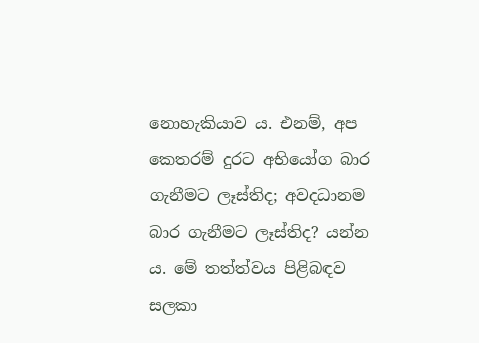නොහැකියාව ය. එනම්, අප කෙතරම් දුරට අභියෝග බාර ගැනීමට ලෑස්තිද; අවදධානම බාර ගැනීමට ලෑස්තිද? යන්න ය. මේ තත්ත්වය පිළිබඳව සලකා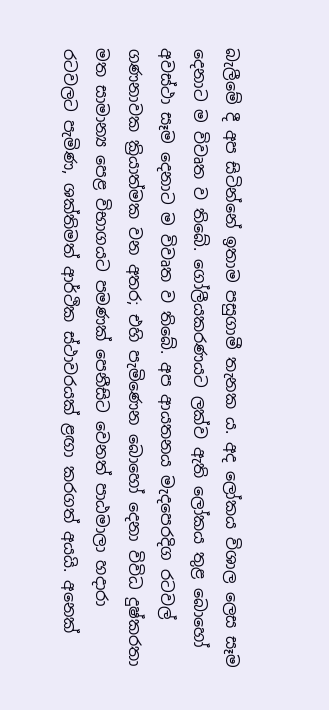බැලීමේ දී අප සිටින්නේ ඉතාම පසුගාමී තැනක ය. අද ලෝකය විශාල ලෙස සෑම දෙනාට ම විවෘත ව තිබේ. ගෝලීයකරණයට ලක්ව ඇති ලෝකය තුළ බොහෝ අවස්ථා සෑම දෙනාට ම විවෘත ව තිබේ. අප ආයතනය මැදපෙරදිග රටවල් ගණනාවක ක්‍රියාත්මක වන අතර; එහි පැමිණෙන බොහෝ දෙනා විවිධ දුෂ්කරතා මත සාමාන්‍ය පෙළ විභාගයට පමණක් පෙනීසිට වෙනත් පාඨමාලා හදාරා රටවලට පැමිණ, ශක්තිමත් ආර්ථික ස්ථාවරයක් ළඟා කරගත් අයයි. අනෙක්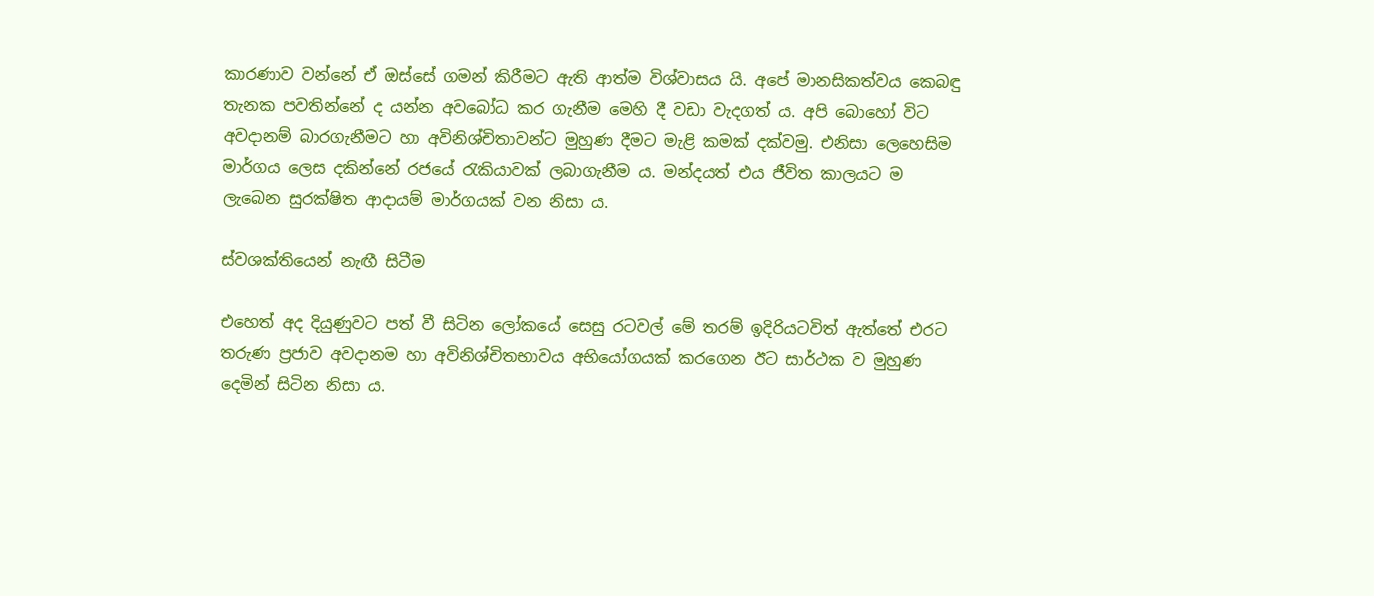කාරණාව වන්නේ ඒ ඔස්සේ ගමන් කිරීමට ඇති ආත්ම විශ්වාසය යි. අපේ මානසිකත්වය කෙබඳු තැනක පවතින්නේ ද යන්න අවබෝධ කර ගැනීම මෙහි දී වඩා වැදගත් ය. අපි බොහෝ විට අවදානම් බාරගැනීමට හා අවිනිශ්චිතාවන්ට මුහුණ දීමට මැළි කමක් දක්වමු. එනිසා ලෙහෙසිම මාර්ගය ලෙස දකින්නේ රජයේ රැකියාවක් ලබාගැනීම ය. මන්දයත් එය ජීවිත කාලයට ම ලැබෙන සුරක්ෂිත ආදායම් මාර්ගයක් වන නිසා ය.

ස්වශක්තියෙන් නැඟී සිටීම

එහෙත් අද දියුණුවට පත් වී සිටින ලෝකයේ සෙසු රටවල් මේ තරම් ඉදිරියටවිත් ඇත්තේ එරට තරුණ ප්‍රජාව අවදානම හා අවිනිශ්චිතභාවය අභියෝගයක් කරගෙන ඊට සාර්ථක ව මුහුණ දෙමින් සිටින නිසා ය.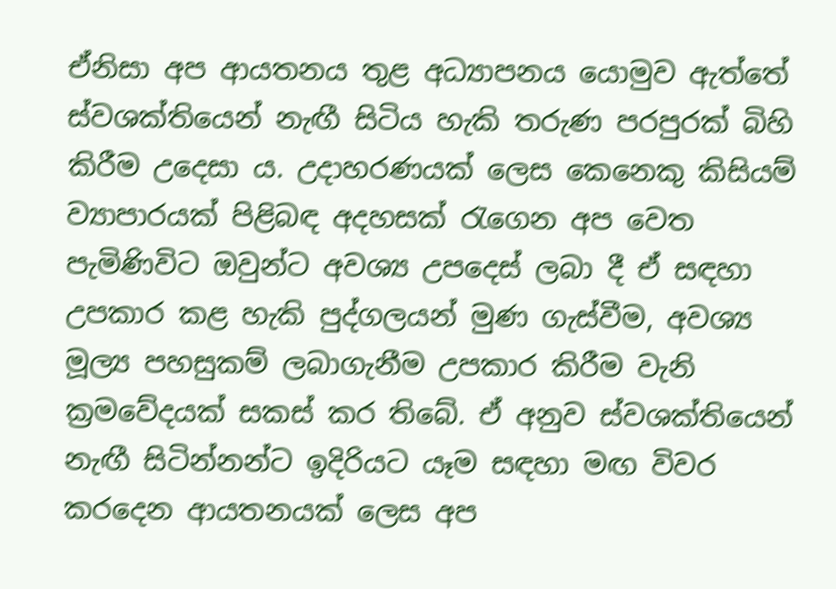ඒනිසා අප ආයතනය තුළ අධ්‍යාපනය යොමුව ඇත්තේ ස්වශක්තියෙන් නැඟී සිටිය හැකි තරුණ පරපුරක් බිහි කිරීම උදෙසා ය. උදාහරණයක් ලෙස කෙනෙකු කිසියම් ව්‍යාපාරයක් පිළිබඳ අදහසක් රැගෙන අප වෙත පැමිණිවිට ඔවුන්ට අවශ්‍ය උපදෙස් ලබා දී ඒ සඳහා උපකාර කළ හැකි පුද්ගලයන් මුණ ගැස්වීම, අවශ්‍ය මූල්‍ය පහසුකම් ලබාගැනීම උපකාර කිරීම වැනි ක්‍රමවේදයක් සකස් කර තිබේ. ඒ අනුව ස්වශක්තියෙන් නැඟී සිටින්නන්ට ඉදිරියට යෑම සඳහා මඟ විවර කරදෙන ආයතනයක් ලෙස අප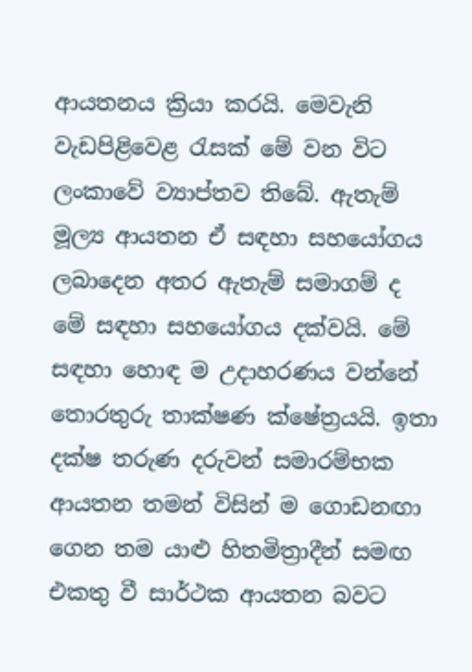ආයතනය ක්‍රියා කරයි. මෙවැනි වැඩපිළිවෙළ රැසක් මේ වන විට ලංකාවේ ව්‍යාප්තව තිබේ. ඇතැම් මූල්‍ය ආයතන ඒ සඳහා සහයෝගය ලබාදෙන අතර ඇතැම් සමාගම් ද මේ සඳහා සහයෝගය දක්වයි. මේ සඳහා හොඳ ම උදාහරණය වන්නේ තොරතුරු තාක්ෂණ ක්ෂේත්‍රයයි. ඉතා දක්ෂ තරුණ දරුවන් සමාරම්භක ආයතන තමන් විසින් ම ගොඩනඟා ගෙන තම යාළු හිතමිත්‍රාදීන් සමඟ එකතු වී සාර්ථක ආයතන බවට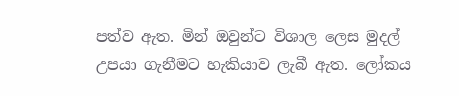පත්ව ඇත. මින් ඔවුන්ට විශාල ලෙස මුදල් උපයා ගැනීමට හැකියාව ලැබී ඇත. ලෝකය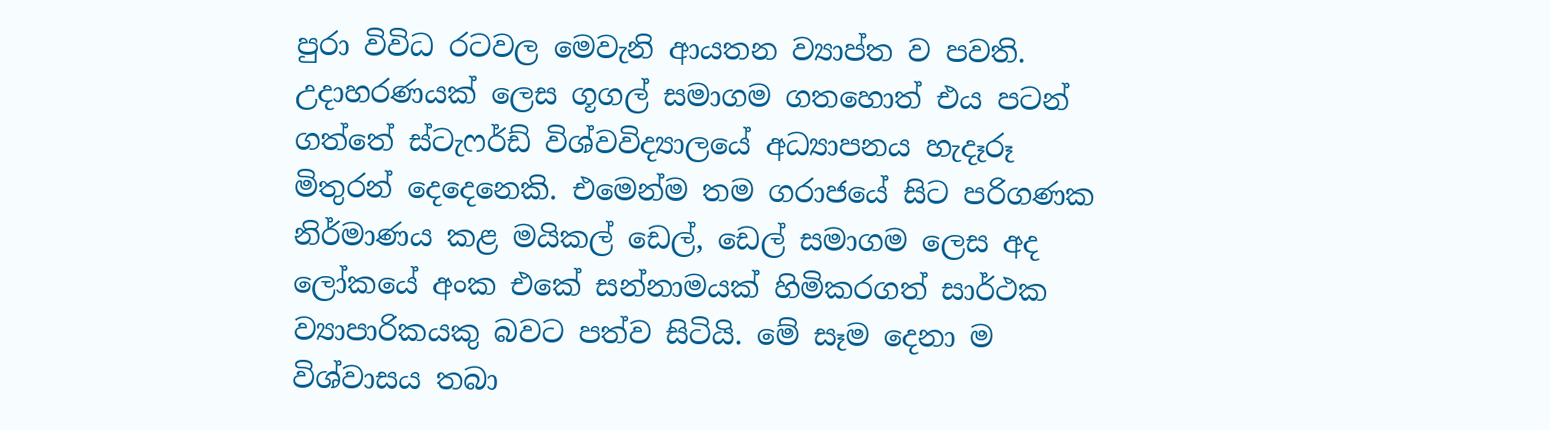පුරා විවිධ රටවල මෙවැනි ආයතන ව්‍යාප්ත ව පවති. උදාහරණයක් ලෙස ගූගල් සමාගම ගතහොත් එය පටන් ගත්තේ ස්ටැෆර්ඩ් විශ්වවිද්‍යාලයේ අධ්‍යාපනය හැදෑරූ මිතුරන් දෙදෙනෙකි. එමෙන්ම තම ගරාජයේ සිට පරිගණක නිර්මාණය කළ මයිකල් ඩෙල්, ඩෙල් සමාගම ලෙස අද ලෝකයේ අංක එකේ සන්නාමයක් හිමිකරගත් සාර්ථක ව්‍යාපාරිකයකු බවට පත්ව සිටියි. මේ සෑම දෙනා ම විශ්වාසය තබා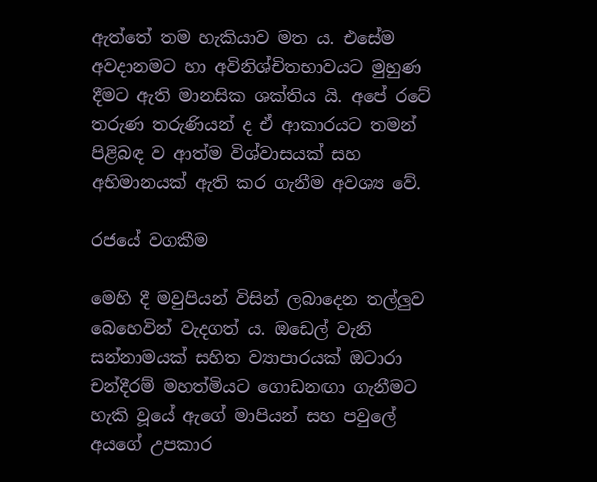ඇත්තේ තම හැකියාව මත ය. එසේම අවදානමට හා අවිනිශ්චිතභාවයට මුහුණ දීමට ඇති මානසික ශක්තිය යි. අපේ රටේ තරුණ තරුණියන් ද ඒ ආකාරයට තමන් පිළිබඳ ව ආත්ම විශ්වාසයක් සහ අභිමානයක් ඇති කර ගැනීම අවශ්‍ය වේ.

රජයේ වගකීම

මෙහි දී මවුපියන් විසින් ලබාදෙන තල්ලුව බෙහෙවින් වැදගත් ය. ඔඩෙල් වැනි සන්නාමයක් සහිත ව්‍යාපාරයක් ඔටාරා චන්දීරම් මහත්මියට ගොඩනඟා ගැනීමට හැකි වූයේ ඇගේ මාපියන් සහ පවුලේ අයගේ උපකාර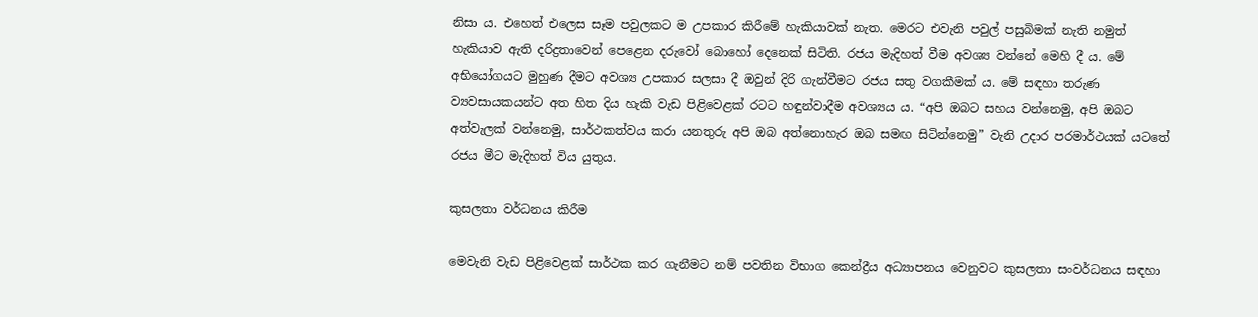නිසා ය. එහෙත් එලෙස සෑම පවුලකට ම උපකාර කිරීමේ හැකියාවක් නැත. මෙරට එවැනි පවුල් පසුබිමක් නැති නමුත් හැකියාව ඇති දරිද්‍රතාවෙන් පෙළෙන දරුවෝ බොහෝ දෙනෙක් සිටිති. රජය මැදිහත් වීම අවශ්‍ය වන්නේ මෙහි දී ය. මේ අභියෝගයට මුහුණ දීමට අවශ්‍ය උපකාර සලසා දී ඔවුන් දිරි ගැන්වීමට රජය සතු වගකීමක් ය. මේ සඳහා තරුණ ව්‍යවසායකයන්ට අත හිත දිය හැකි වැඩ පිළිවෙළක් රටට හඳුන්වාදීම අවශ්‍යය ය. “අපි ඔබට සහය වන්නෙමු, අපි ඔබට අත්වැලක් වන්නෙමු, සාර්ථකත්වය කරා යනතුරු අපි ඔබ අත්නොහැර ඔබ සමඟ සිටින්නෙමු” වැනි උදාර පරමාර්ථයක් යටතේ රජය මීට මැදිහත් විය යුතුය.

කුසලතා වර්ධනය කිරීම

මෙවැනි වැඩ පිළිවෙළක් සාර්ථක කර ගැනීමට නම් පවතින විභාග කෙන්ද්‍රීය අධ්‍යාපනය වෙනුවට කුසලතා සංවර්ධනය සඳහා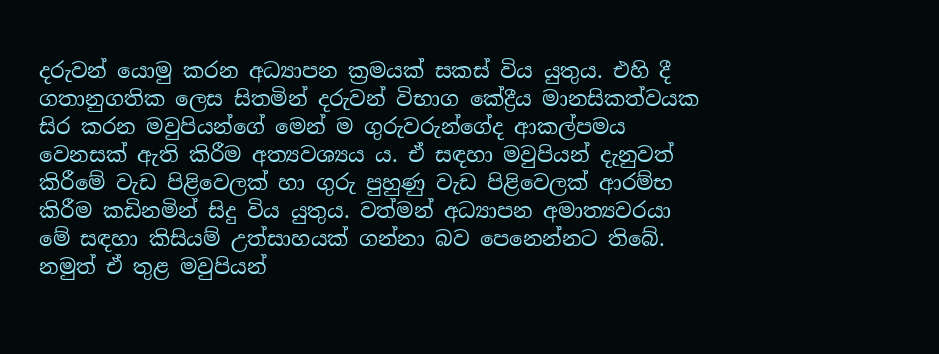දරුවන් යොමු කරන අධ්‍යාපන ක්‍රමයක් සකස් විය යුතුය. එහි දී ගතානුගතික ලෙස සිතමින් දරුවන් විභාග කේද්‍රීය මානසිකත්වයක සිර කරන මවුපියන්ගේ මෙන් ම ගුරුවරුන්ගේද ආකල්පමය වෙනසක් ඇති කිරීම අත්‍යව‍ශ්‍යය ය. ඒ සඳහා මවුපියන් දැනුවත් කිරීමේ වැඩ පිළිවෙලක් හා ගුරු පුහුණු වැඩ පිළිවෙලක් ආරම්භ කිරීම කඩිනමින් සිදු විය යුතුය. වත්මන් අධ්‍යාපන අමාත්‍යවරයා මේ සඳහා කිසියම් උත්සාහයක් ගන්නා බව පෙනෙන්නට තිබේ. නමුත් ඒ තුළ මවුපියන්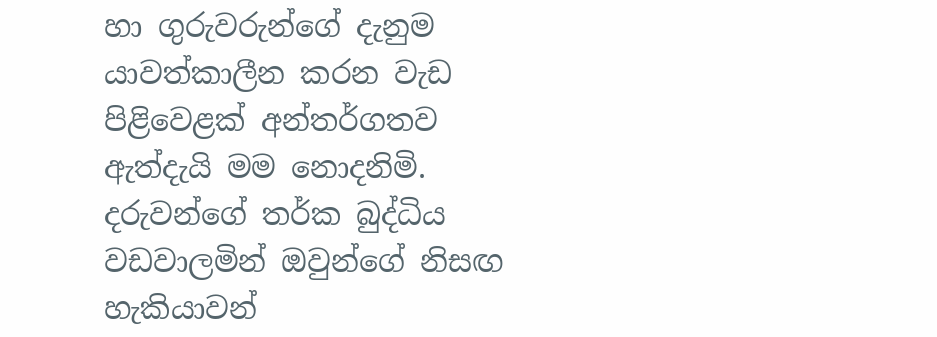හා ගුරුවරුන්ගේ දැනුම යාවත්කාලීන කරන වැඩ පිළිවෙළක් අන්තර්ගතව ඇත්දැයි මම නොදනිමි. දරුවන්ගේ තර්ක බුද්ධිය වඩවාලමින් ඔවුන්ගේ නිසඟ හැකියාවන්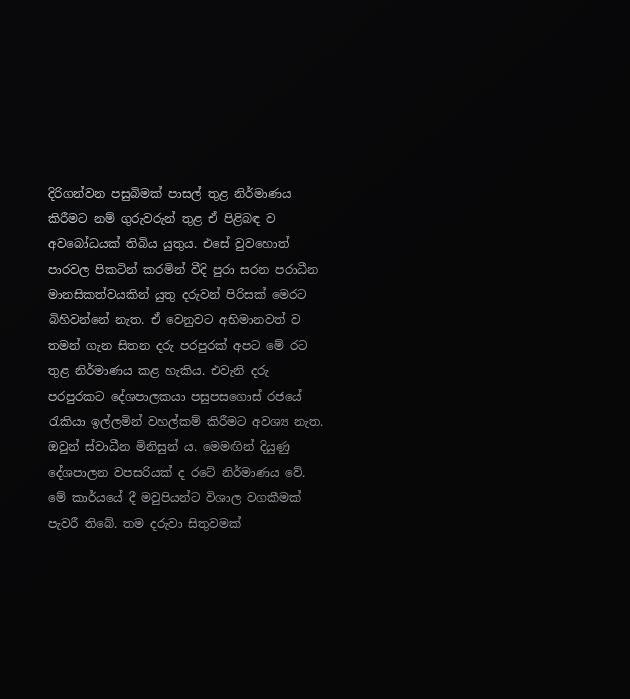දිරිගන්වන පසුබිමක් පාසල් තුළ නිර්මාණය කිරීමට නම් ගුරුවරුන් තුළ ඒ පිළිබඳ ව අවබෝධයක් තිබිය යුතුය. එසේ වුවහොත් පාරවල පිකටින් කරමින් වීදි පුරා සරන පරාධීන මානසිකත්වයකින් යුතු දරුවන් පිරිසක් මෙරට බිහිවන්නේ නැත. ඒ වෙනුවට අභිමානවත් ව තමන් ගැන සිතන දරු පරපුරක් අපට මේ රට තුළ නිර්මාණය කළ හැකිය. එවැනි දරු පරපුරකට දේශපාලකයා පසුපසගොස් රජයේ රැකියා ඉල්ලමින් වහල්කම් කිරීමට අවශ්‍ය නැත. ඔවුන් ස්වාධීන මිනිසුන් ය. මෙමඟින් දියුණු දේශපාලන වපසරියක් ද රටේ නිර්මාණය වේ. මේ කාර්යයේ දී මවුපියන්ට විශාල වගකීමක් පැවරී තිබේ. තම දරුවා සිතුවමක්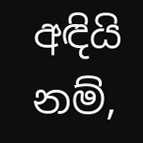අඳියි නම්,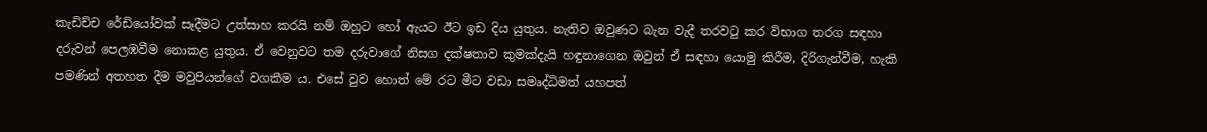කැඩිච්ච රේඩියෝවක් සෑදීමට උත්සාහ කරයි නම් ඔහුට හෝ ඇයට ඊට ඉඩ දිය යුතුය. නැතිව ඔවුණට බැන වැදී තරවටු කර විභාග තරග සඳහා දරුවන් පෙලඹවීම නොකළ යුතුය. ඒ වෙනුවට තම දරුවාගේ නිසග දක්ෂතාව කුමක්දැයි හඳුනාගෙන ඔවුන් ඒ සඳහා යොමු කිරීම, දිරිගැන්වීම, හැකි පමණින් අතහත දීම මවුපියන්ගේ වගකීම ය. එසේ වුව හොත් මේ රට මීට වඩා සමෘද්ධිමත් යහපත්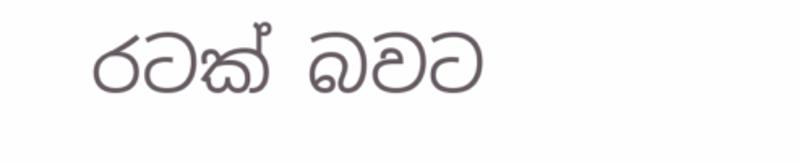රටක් බවට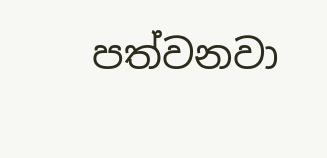පත්වනවා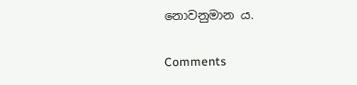නොවනුමාන ය.

Comments